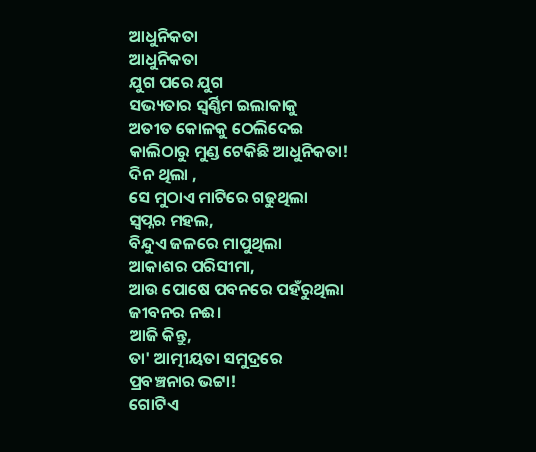ଆଧୁନିକତା
ଆଧୁନିକତା
ଯୁଗ ପରେ ଯୁଗ
ସଭ୍ୟତାର ସ୍ବର୍ଣ୍ଣିମ ଇଲାକାକୁ
ଅତୀତ କୋଳକୁ ଠେଲିଦେଇ
କାଲିଠାରୁ ମୁଣ୍ଡ ଟେକିଛି ଆଧୁନିକତା!
ଦିନ ଥିଲା ,
ସେ ମୁଠାଏ ମାଟିରେ ଗଢୁଥିଲା
ସ୍ୱପ୍ନର ମହଲ,
ବିନ୍ଦୁଏ ଜଳରେ ମାପୁଥିଲା
ଆକାଶର ପରିସୀମା,
ଆଉ ପୋଷେ ପବନରେ ପହଁରୁଥିଲା
ଜୀବନର ନଈ।
ଆଜି କିନ୍ତୁ,
ତା' ଆତ୍ମୀୟତା ସମୁଦ୍ରରେ
ପ୍ରବଞ୍ଚନାର ଭଟ୍ଟା!
ଗୋଟିଏ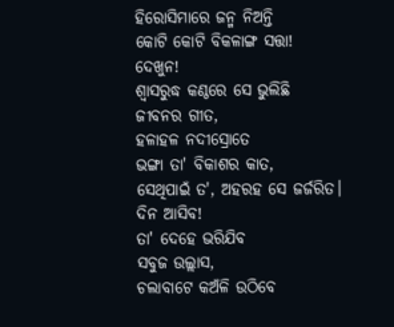ହିରୋସିମାରେ ଜନ୍ମ ନିଅନ୍ତି
କୋଟି କୋଟି ବିକଳାଙ୍ଗ ସତ୍ତା!
ଦେଖୁନ!
ଶ୍ଵାସରୁଦ୍ଧ କଣ୍ଠରେ ସେ ଭୁଲିଛି
ଜୀବନର ଗୀତ,
ହଳାହଳ ନଦୀସ୍ରୋତେ
ଭଙ୍ଗା ତା' ବିକାଶର କାତ,
ସେଥିପାଇଁ ତ', ଅହରହ ସେ ଜର୍ଜରିତ।
ଦିନ ଆସିବ!
ତା' ଦେହେ ଭରିଯିବ
ସବୁଜ ଉଲ୍ଲାସ,
ଚଲାବାଟେ କଅଁଳି ଉଠିବେ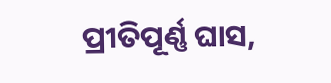ପ୍ରୀତିପୂର୍ଣ୍ଣ ଘାସ,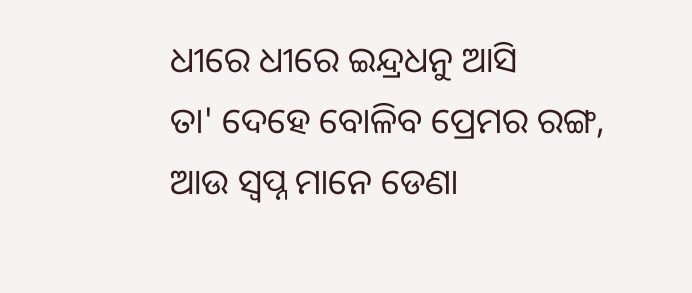ଧୀରେ ଧୀରେ ଇନ୍ଦ୍ରଧନୁ ଆସି
ତା' ଦେହେ ବୋଳିବ ପ୍ରେମର ରଙ୍ଗ,
ଆଉ ସ୍ୱପ୍ନ ମାନେ ଡେଣା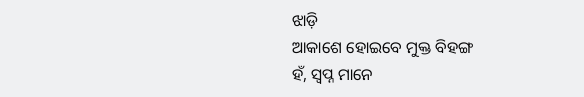ଝାଡ଼ି
ଆକାଶେ ହୋଇବେ ମୁକ୍ତ ବିହଙ୍ଗ
ହଁ, ସ୍ୱପ୍ନ ମାନେ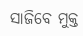ସାଜିବେ ମୁକ୍ତ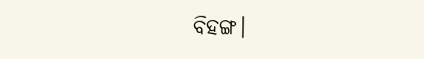ବିହଙ୍ଗ।